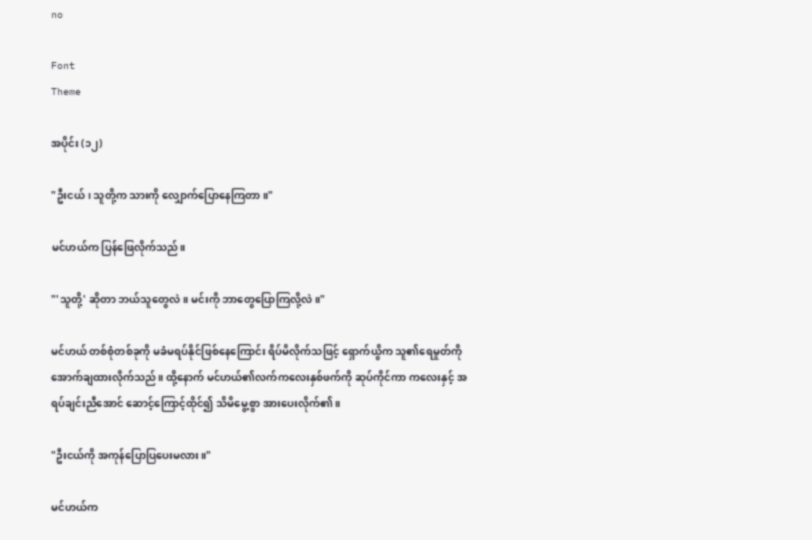no

Font
Theme

အပိုင်း (၁၂)

"ဦးငယ်၊ သူတို့က သားကို လျှောက်ပြောနေကြတာ။"

မင်ဟယ်က ပြန်ဖြေလိုက်သည်။

"'သူတို့' ဆိုတာ ဘယ်သူတွေလဲ။ မင်းကို ဘာတွေပြောကြလို့လဲ။"

မင်ဟယ် တစ်စုံတစ်ခုကို မခံမရပ်နိုင်ဖြစ်နေကြောင်း ရိပ်မိလိုက်သဖြင့် ရှောက်ယွိက သူ၏ရေမှုတ်ကို အောက်ချထားလိုက်သည်။ ထို့နောက် မင်ဟယ်၏လက်ကလေးနှစ်ဖက်ကို ဆုပ်ကိုင်ကာ ကလေးနှင့် အရပ်ချင်းညီအောင် ဆောင့်ကြောင့်ထိုင်၍ သိမိမွေ့စွာ အားပေးလိုက်၏။

"ဦးငယ်ကို အကုန်ပြောပြပေးမလား။"

မင်ဟယ်က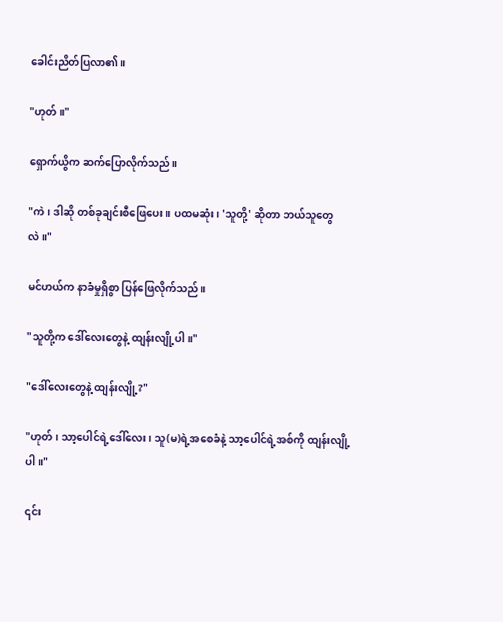ခေါင်းညိတ်ပြလာ၏။

"ဟုတ်။"

ရှောက်ယွိက ဆက်ပြောလိုက်သည်။

"ကဲ၊ ဒါဆို တစ်ခုချင်းစီဖြေပေး။ ပထမဆုံး၊ 'သူတို့' ဆိုတာ ဘယ်သူတွေလဲ။"

မင်ဟယ်က နာခံမှုရှိစွာ ပြန်ဖြေလိုက်သည်။

"သူတို့က ဒေါ်လေးတွေနဲ့ ထျန်းလျို့ပါ။"

"ဒေါ်လေးတွေနဲ့ ထျန်းလျို့?"

"ဟုတ်၊ သာ့ပေါင်ရဲ့ဒေါ်လေး၊ သူ(မ)ရဲ့အစေခံနဲ့ သာ့ပေါင်ရဲ့အစ်ကို ထျန်းလျို့ပါ။"

၎င်း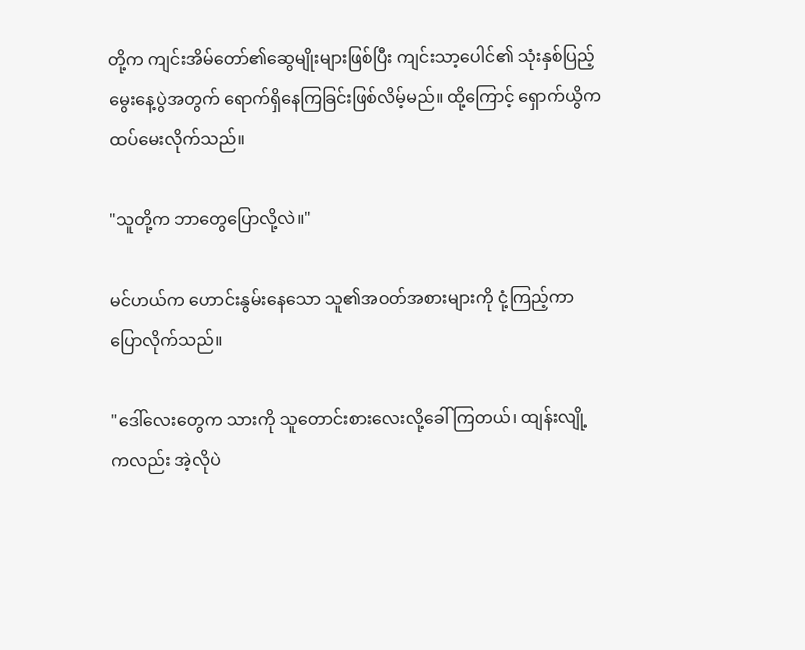တို့က ကျင်းအိမ်တော်၏ဆွေမျိုးများဖြစ်ပြီး ကျင်းသာ့ပေါင်၏ သုံးနှစ်ပြည့်မွေးနေ့ပွဲအတွက် ရောက်ရှိနေကြခြင်းဖြစ်လိမ့်မည်။ ထို့ကြောင့် ရှောက်ယွိက ထပ်မေးလိုက်သည်။

"သူတို့က ဘာတွေပြောလို့လဲ။"

မင်ဟယ်က ဟောင်းနွမ်းနေသော သူ၏အဝတ်အစားများကို ငုံ့ကြည့်ကာ ပြောလိုက်သည်။

"ဒေါ်လေးတွေက သားကို သူတောင်းစားလေးလို့ခေါ်ကြတယ်၊ ထျန်းလျို့ကလည်း အဲ့လိုပဲ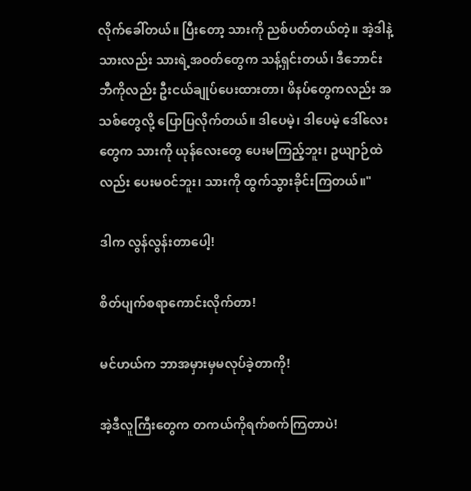လိုက်ခေါ်တယ်။ ပြီးတော့ သားကို ညစ်ပတ်တယ်တဲ့။ အဲ့ဒါနဲ့ သားလည်း သားရဲ့အဝတ်တွေက သန့်ရှင်းတယ်၊ ဒီဘောင်းဘီကိုလည်း ဦးငယ်ချုပ်ပေးထားတာ၊ ဖိနပ်တွေကလည်း အသစ်တွေလို့ ပြောပြလိုက်တယ်။ ဒါပေမဲ့၊ ဒါပေမဲ့ ဒေါ်လေးတွေက သားကို ယုန်လေးတွေ ပေးမကြည့်ဘူး၊ ဥယျာဉ်ထဲလည်း ပေးမဝင်ဘူး၊ သားကို ထွက်သွားခိုင်းကြတယ်။"

ဒါက လွန်လွန်းတာပေါ့!

စိတ်ပျက်စရာကောင်းလိုက်တာ!

မင်ဟယ်က ဘာအမှားမှမလုပ်ခဲ့တာကို!

အဲ့ဒီလူကြီးတွေက တကယ်ကိုရက်စက်ကြတာပဲ!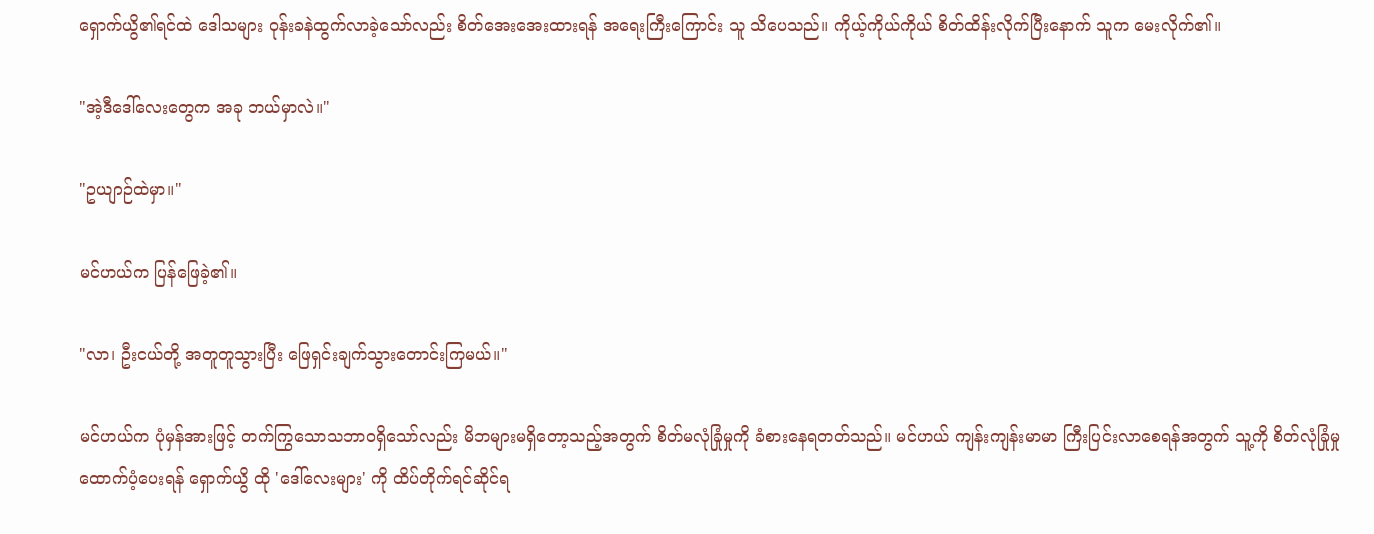ရှောက်ယွိ၏ရင်ထဲ ဒေါသများ ဝုန်းခနဲထွက်လာခဲ့သော်လည်း စိတ်အေးအေးထားရန် အရေးကြီးကြောင်း သူ သိပေသည်။ ကိုယ့်ကိုယ်ကိုယ် စိတ်ထိန်းလိုက်ပြီးနောက် သူက မေးလိုက်၏။

"အဲ့ဒီဒေါ်လေးတွေက အခု ဘယ်မှာလဲ။"

"ဥယျာဉ်ထဲမှာ။"

မင်ဟယ်က ပြန်ဖြေခဲ့၏။

"လာ၊ ဦးငယ်တို့ အတူတူသွားပြီး ဖြေရှင်းချက်သွားတောင်းကြမယ်။"

မင်ဟယ်က ပုံမှန်အားဖြင့် တက်ကြွသောသဘာဝရှိသော်လည်း မိဘများမရှိတော့သည့်အတွက် စိတ်မလုံခြုံမှုကို ခံစားနေရတတ်သည်။ မင်ဟယ် ကျန်းကျန်းမာမာ ကြီးပြင်းလာစေရန်အတွက် သူ့ကို စိတ်လုံခြုံမှုထောက်ပံ့ပေးရန် ရှောက်ယွိ ထို 'ဒေါ်လေးများ' ကို ထိပ်တိုက်ရင်ဆိုင်ရ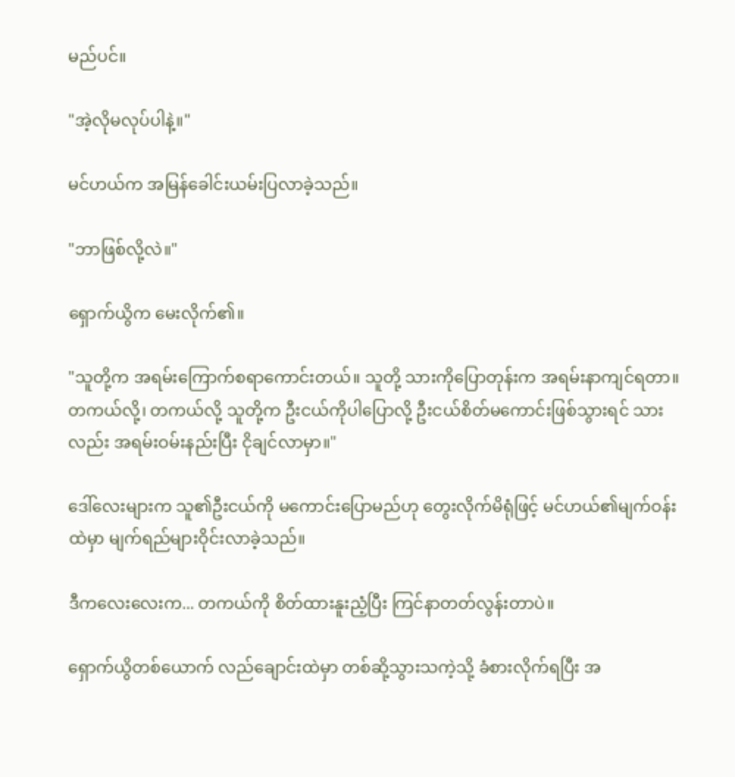မည်ပင်။

"အဲ့လိုမလုပ်ပါနဲ့။"

မင်ဟယ်က အမြန်ခေါင်းယမ်းပြလာခဲ့သည်။

"ဘာဖြစ်လို့လဲ။"

ရှောက်ယွိက မေးလိုက်၏။

"သူတို့က အရမ်းကြောက်စရာကောင်းတယ်။ သူတို့ သားကိုပြောတုန်းက အရမ်းနာကျင်ရတာ။ တကယ်လို့၊ တကယ်လို့ သူတို့က ဦးငယ်ကိုပါပြောလို့ ဦးငယ်စိတ်မကောင်းဖြစ်သွားရင် သားလည်း အရမ်းဝမ်းနည်းပြီး ငိုချင်လာမှာ။"

ဒေါ်လေးများက သူ၏ဦးငယ်ကို မကောင်းပြောမည်ဟု တွေးလိုက်မိရုံဖြင့် မင်ဟယ်၏မျက်ဝန်းထဲမှာ မျက်ရည်များဝိုင်းလာခဲ့သည်။

ဒီကလေးလေးက... တကယ်ကို စိတ်ထားနူးညံ့ပြီး ကြင်နာတတ်လွန်းတာပဲ။

ရှောက်ယွိတစ်ယောက် လည်ချောင်းထဲမှာ တစ်ဆို့သွားသကဲ့သို့ ခံစားလိုက်ရပြီး အ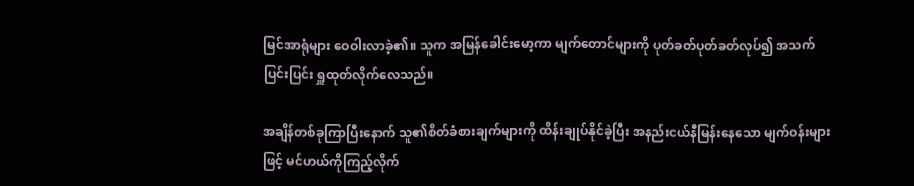မြင်အာရုံများ ဝေဝါးလာခဲ့၏။ သူက အမြန်ခေါင်းမော့ကာ မျက်တောင်များကို ပုတ်ခတ်ပုတ်ခတ်လုပ်၍ အသက်ပြင်းပြင်း ရှူထုတ်လိုက်လေသည်။

အချိန်တစ်ခုကြာပြီးနောက် သူ၏စိတ်ခံစားချက်များကို ထိန်းချုပ်နိုင်ခဲ့ပြီး အနည်းငယ်နီမြန်းနေသော မျက်ဝန်းများဖြင့် မင်ဟယ်ကိုကြည့်လိုက်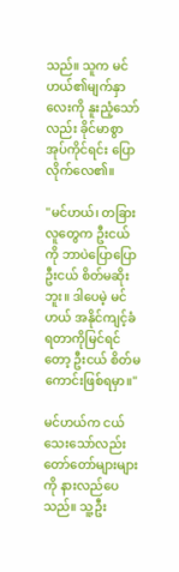သည်။ သူက မင်ဟယ်၏မျက်နှာလေးကို နူးညံ့သော်လည်း ခိုင်မာစွာ အုပ်ကိုင်ရင်း ပြောလိုက်လေ၏။

"မင်ဟယ်၊ တခြားလူတွေက ဦးငယ်ကို ဘာပဲပြောပြော ဦးငယ် စိတ်မဆိုးဘူး။ ဒါပေမဲ့ မင်ဟယ် အနိုင်ကျင့်ခံရတာကိုမြင်ရင်တော့ ဦးငယ် စိတ်မကောင်းဖြစ်ရမှာ။"

မင်ဟယ်က ငယ်သေးသော်လည်း တော်တော်များများကို နားလည်ပေသည်။ သူ့ဦး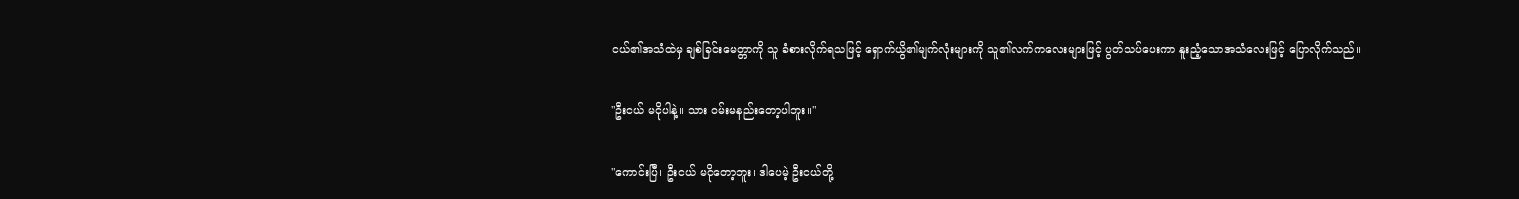ငယ်၏အသံထဲမှ ချစ်ခြင်းမေတ္တာကို သူ ခံစားလိုက်ရသဖြင့် ရှောက်ယွိ၏မျက်လုံးများကို သူ၏လက်ကလေးများဖြင့် ပွတ်သပ်ပေးကာ နူးညံ့သောအသံလေးဖြင့် ပြောလိုက်သည်။

"ဦးငယ် မငိုပါနဲ့။ သား ဝမ်းမနည်းတော့ပါဘူး။"

"ကောင်းပြီ၊ ဦးငယ် မငိုတော့ဘူး၊ ဒါပေမဲ့ ဦးငယ်တို့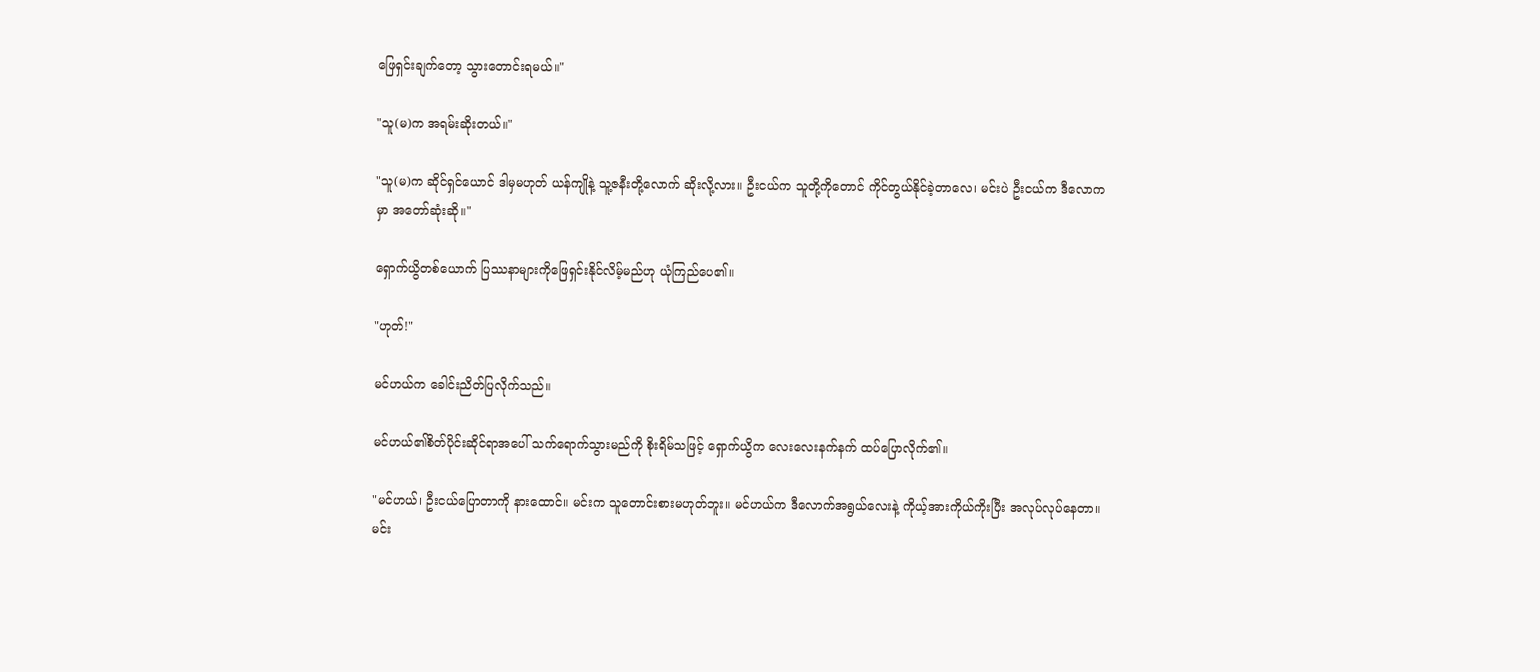ဖြေရှင်းချက်တော့ သွားတောင်းရမယ်။"

"သူ(မ)က အရမ်းဆိုးတယ်။"

"သူ(မ)က ဆိုင်ရှင်ယောင် ဒါမှမဟုတ် ယန်ကျိုနဲ့ သူ့ဇနီးတို့လောက် ဆိုးလို့လား။ ဦးငယ်က သူတို့ကိုတောင် ကိုင်တွယ်နိုင်ခဲ့တာလေ၊ မင်းပဲ ဦးငယ်က ဒီလောကမှာ အတော်ဆုံးဆို။"

ရှောက်ယွိတစ်ယောက် ပြဿနာများကိုဖြေရှင်းနိုင်လိမ့်မည်ဟု ယုံကြည်ပေ၏။

"ဟုတ်!"

မင်ဟယ်က ခေါင်းညိတ်ပြလိုက်သည်။

မင်ဟယ်၏စိတ်ပိုင်းဆိုင်ရာအပေါ် သက်ရောက်သွားမည်ကို စိုးရိမ်သဖြင့် ရှောက်ယွိက လေးလေးနက်နက် ထပ်ပြောလိုက်၏။

"မင်ဟယ်၊ ဦးငယ်ပြောတာကို နားထောင်။ မင်းက သူတောင်းစားမဟုတ်ဘူး။ မင်ဟယ်က ဒီလောက်အရွယ်လေးနဲ့ ကိုယ့်အားကိုယ်ကိုးပြီး အလုပ်လုပ်နေတာ။ မင်း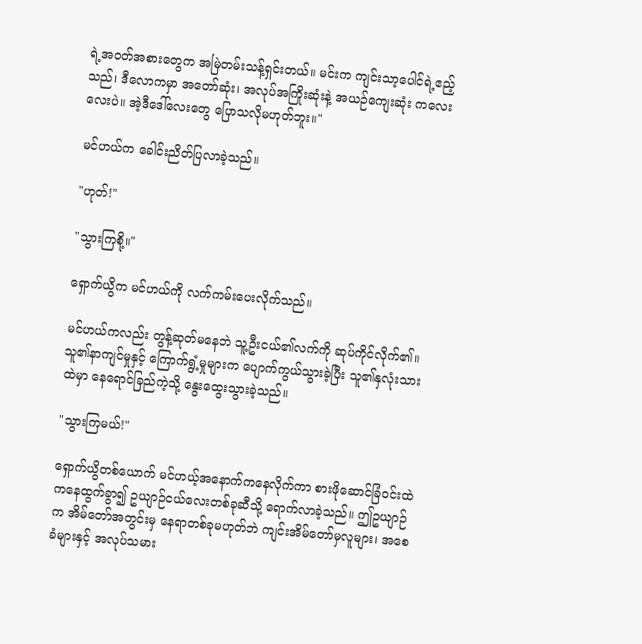ရဲ့အဝတ်အစားတွေက အမြဲတမ်းသန့်ရှင်းတယ်။ မင်းက ကျင်းသာ့ပေါင်ရဲ့ဧည့်သည်၊ ဒီလောကမှာ အတော်ဆုံး၊ အလုပ်အကြိုးဆုံးနဲ့ အယဉ်ကျေးဆုံး ကလေးလေးပဲ။ အဲ့ဒီဒေါ်လေးတွေ ပြောသလိုမဟုတ်ဘူး။"

မင်ဟယ်က ခေါင်းညိတ်ပြလာခဲ့သည်။

"ဟုတ်!"

"သွားကြစို့။"

ရှောက်ယွိက မင်ဟယ်ကို လက်ကမ်းပေးလိုက်သည်။

မင်ဟယ်ကလည်း တွန့်ဆုတ်မနေဘဲ သူ့ဦးငယ်၏လက်ကို ဆုပ်ကိုင်လိုက်၏။ သူ၏နာကျင်မှုနှင့် ကြောက်ရွံ့မှုများက ပျောက်ကွယ်သွားခဲ့ပြီး သူ၏နှလုံးသားထဲမှာ နေရောင်ခြည်ကဲ့သို့ နွေးထွေးသွားခဲ့သည်။

"သွားကြမယ်!"

ရှောက်ယွိတစ်ယောက် မင်ဟယ့်အနောက်ကနေလိုက်ကာ စားဖိုဆောင်ခြံဝင်းထဲကနေထွက်ခွာ၍ ဥယျာဉ်ငယ်လေးတစ်ခုဆီသို့ ရောက်လာခဲ့သည်။ ဤဥယျာဉ်က အိမ်တော်အတွင်းမှ နေရာတစ်ခုမဟုတ်ဘဲ ကျင်းအိမ်တော်မှလူများ၊ အစေခံများနှင့် အလုပ်သမား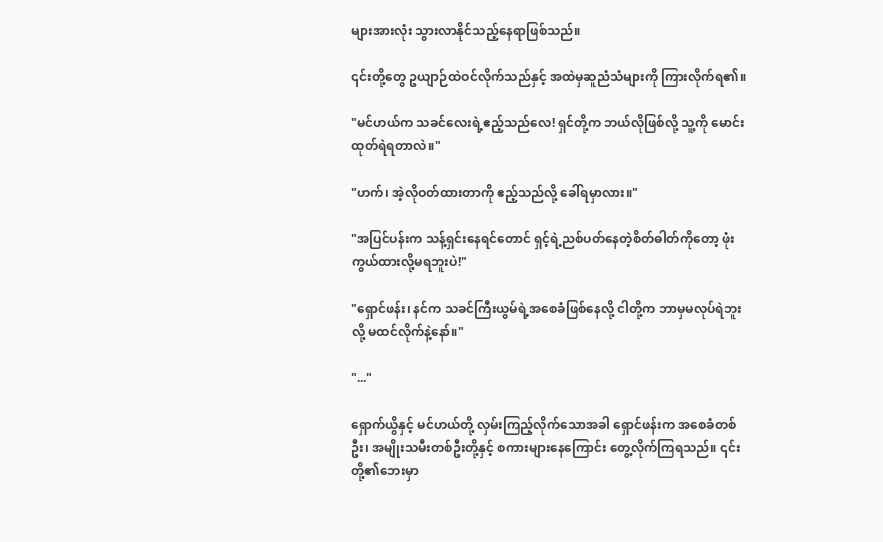များအားလုံး သွားလာနိုင်သည့်နေရာဖြစ်သည်။

၎င်းတို့တွေ ဥယျာဉ်ထဲဝင်လိုက်သည်နှင့် အထဲမှဆူညံသံများကို ကြားလိုက်ရ၏။

"မင်ဟယ်က သခင်လေးရဲ့ဧည့်သည်လေ! ရှင်တို့က ဘယ်လိုဖြစ်လို့ သူ့ကို မောင်းထုတ်ရဲရတာလဲ။"

"ဟက်၊ အဲ့လိုဝတ်ထားတာကို ဧည့်သည်လို့ ခေါ်ရမှာလား။"

"အပြင်ပန်းက သန့်ရှင်းနေရင်တောင် ရှင့်ရဲ့ညစ်ပတ်နေတဲ့စိတ်ဓါတ်ကိုတော့ ဖုံးကွယ်ထားလို့မရဘူးပဲ!"

"ရှောင်ဖန်း၊ နင်က သခင်ကြီးယွမ်ရဲ့အစေခံဖြစ်နေလို့ ငါတို့က ဘာမှမလုပ်ရဲဘူးလို့ မထင်လိုက်နဲ့နော်။"

"..."

ရှောက်ယွိနှင့် မင်ဟယ်တို့ လှမ်းကြည့်လိုက်သောအခါ ရှောင်ဖန်းက အစေခံတစ်ဦး၊ အမျိုးသမီးတစ်ဦးတို့နှင့် စကားများနေကြောင်း တွေ့လိုက်ကြရသည်။ ၎င်းတို့၏ဘေးမှာ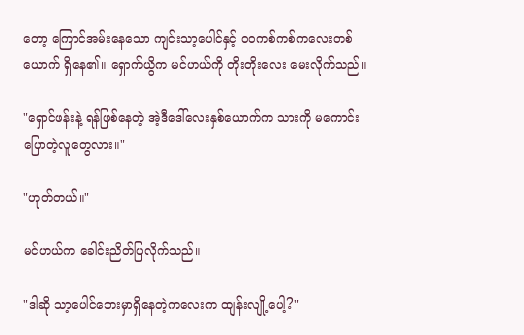တော့ ကြောင်အမ်းနေသော ကျင်းသာ့ပေါင်နှင့် ဝဝကစ်ကစ်ကလေးတစ်ယောက် ရှိနေ၏။ ရှောက်ယွိက မင်ဟယ်ကို တိုးတိုးလေး မေးလိုက်သည်။

"ရှောင်ဖန်းနဲ့ ရန်ဖြစ်နေတဲ့ အဲ့ဒီဒေါ်လေးနှစ်ယောက်က သားကို မကောင်းပြောတဲ့လူတွေလား။"

"ဟုတ်တယ်။"

မင်ဟယ်က ခေါင်းညိတ်ပြလိုက်သည်။

"ဒါဆို သာ့ပေါင်ဘေးမှာရှိနေတဲ့ကလေးက ထျန်းလျို့ပေါ့?"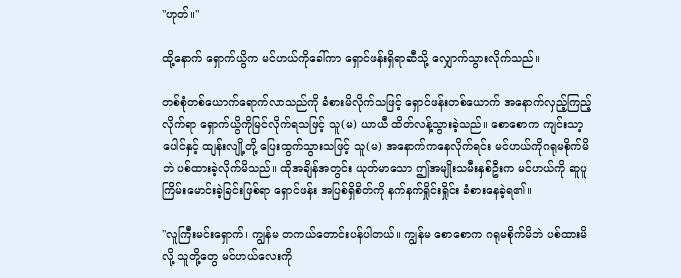"ဟုတ်။"

ထို့နောက် ရှောက်ယွိက မင်ဟယ်ကိုခေါ်ကာ ရှောင်ဖန်းရှိရာဆီသို့ လျှောက်သွားလိုက်သည်။

တစ်စုံတစ်ယောက်ရောက်လာသည်ကို ခံစားမိလိုက်သဖြင့် ရှောင်ဖန်းတစ်ယောက် အနောက်လှည့်ကြည့်လိုက်ရာ ရှောက်ယွိကိုမြင်လိုက်ရသဖြင့် သူ(မ) ယာယီ ထိတ်လန့်သွားခဲ့သည်။ စောစောက ကျင်းသာ့ပေါင်နှင့် ထျန်းလျို့တို့ ပြေးထွက်သွားသဖြင့် သူ(မ) အနောက်ကနေလိုက်ရင်း မင်ဟယ်ကိုဂရုမစိုက်မိဘဲ ပစ်ထားခဲ့လိုက်မိသည်။ ထိုအချိန်အတွင်း ယုတ်မာသော ဤအမျိုးသမီးနှစ်ဦးက မင်ဟယ်ကို ဆူပူကြိမ်းမောင်းခဲ့ခြင်းဖြစ်ရာ ရှောင်ဖန်း အပြစ်ရှိစိတ်ကို နက်နက်ရှိုင်းရှိုင်း ခံစားနေခဲ့ရ၏။

"လူကြီးမင်းရှောက်၊ ကျွန်မ တကယ်တောင်းပန်ပါတယ်။ ကျွန်မ စောစောက ဂရုမစိုက်မိဘဲ ပစ်ထားမိလို့ သူတို့တွေ မင်ဟယ်လေးကို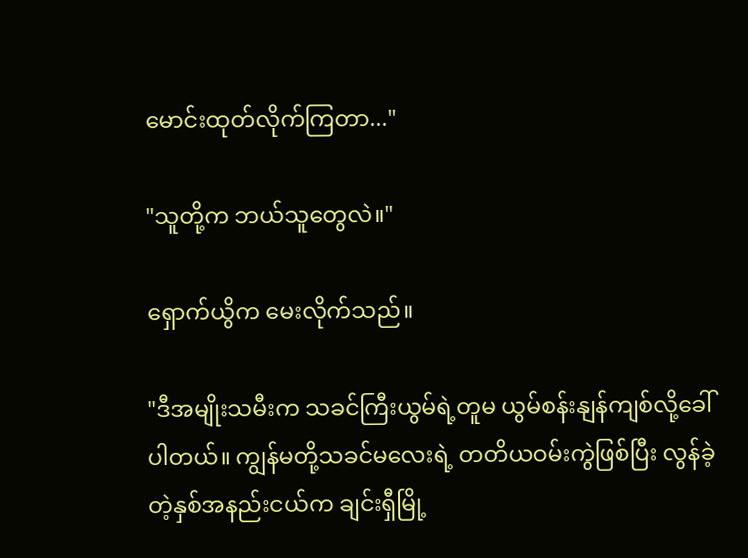မောင်းထုတ်လိုက်ကြတာ..."

"သူတို့က ဘယ်သူတွေလဲ။"

ရှောက်ယွိက မေးလိုက်သည်။

"ဒီအမျိုးသမီးက သခင်ကြီးယွမ်ရဲ့တူမ ယွမ်စန်းနျန်ကျစ်လို့ခေါ်ပါတယ်။ ကျွန်မတို့သခင်မလေးရဲ့ တတိယဝမ်းကွဲဖြစ်ပြီး လွန်ခဲ့တဲ့နှစ်အနည်းငယ်က ချင်းရှီမြို့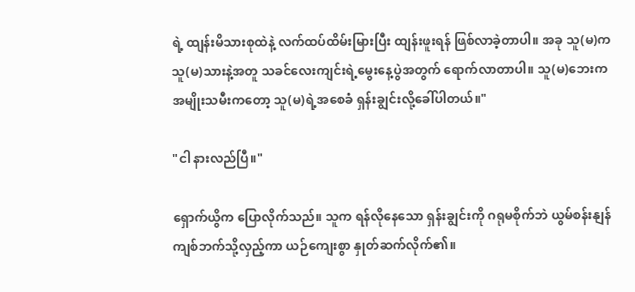ရဲ့ ထျန်းမိသားစုထဲနဲ့ လက်ထပ်ထိမ်းမြားပြီး ထျန်းဖူးရန် ဖြစ်လာခဲ့တာပါ။ အခု သူ(မ)က သူ(မ)သားနဲ့အတူ သခင်လေးကျင်းရဲ့မွေးနေ့ပွဲအတွက် ရောက်လာတာပါ။ သူ(မ)ဘေးက အမျိုးသမီးကတော့ သူ(မ)ရဲ့အစေခံ ရှန်းချွင်းလို့ခေါ်ပါတယ်။"

"ငါ နားလည်ပြီ။"

ရှောက်ယွိက ပြောလိုက်သည်။ သူက ရန်လိုနေသော ရှန်းချွင်းကို ဂရုမစိုက်ဘဲ ယွမ်စန်းနျန်ကျစ်ဘက်သို့လှည့်ကာ ယဉ်ကျေးစွာ နှုတ်ဆက်လိုက်၏။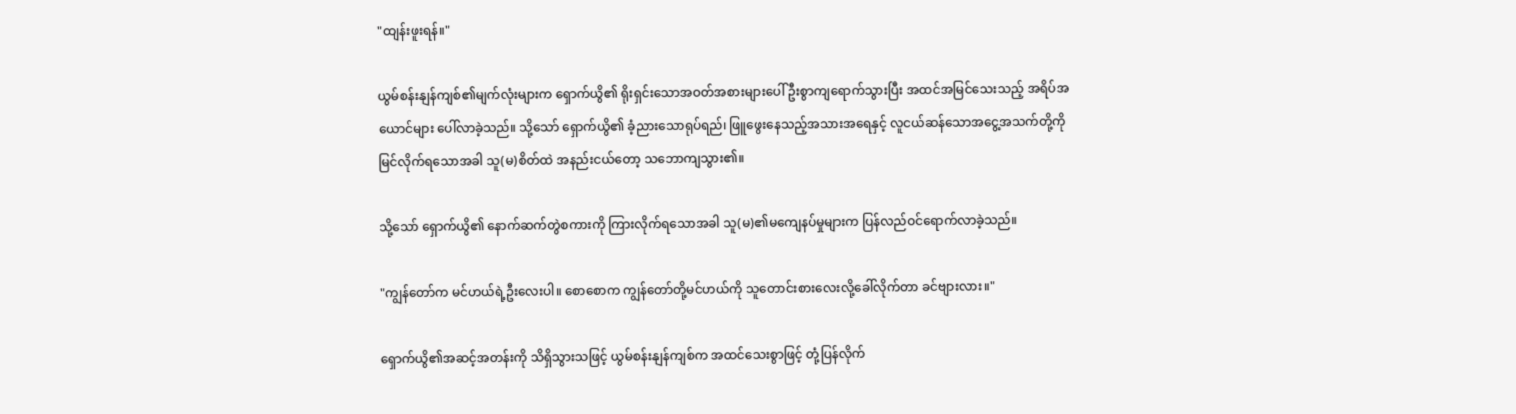"ထျန်းဖူးရန်။"

ယွမ်စန်းနျန်ကျစ်၏မျက်လုံးများက ရှောက်ယွိ၏ ရိုးရှင်းသောအဝတ်အစားများပေါ် ဦးစွာကျရောက်သွားပြီး အထင်အမြင်သေးသည့် အရိပ်အယောင်များ ပေါ်လာခဲ့သည်။ သို့သော် ရှောက်ယွိ၏ ခံ့ညားသောရုပ်ရည်၊ ဖြူဖွေးနေသည့်အသားအရေနှင့် လူငယ်ဆန်သောအငွေ့အသက်တို့ကို မြင်လိုက်ရသောအခါ သူ(မ)စိတ်ထဲ အနည်းငယ်တော့ သဘောကျသွား၏။

သို့သော် ရှောက်ယွိ၏ နောက်ဆက်တွဲစကားကို ကြားလိုက်ရသောအခါ သူ(မ)၏မကျေနပ်မှုများက ပြန်လည်ဝင်ရောက်လာခဲ့သည်။

"ကျွန်တော်က မင်ဟယ်ရဲ့ဦးလေးပါ။ စောစောက ကျွန်တော်တို့မင်ဟယ်ကို သူတောင်းစားလေးလို့ခေါ်လိုက်တာ ခင်ဗျားလား။"

ရှောက်ယွိ၏အဆင့်အတန်းကို သိရှိသွားသဖြင့် ယွမ်စန်းနျန်ကျစ်က အထင်သေးစွာဖြင့် တုံ့ပြန်လိုက်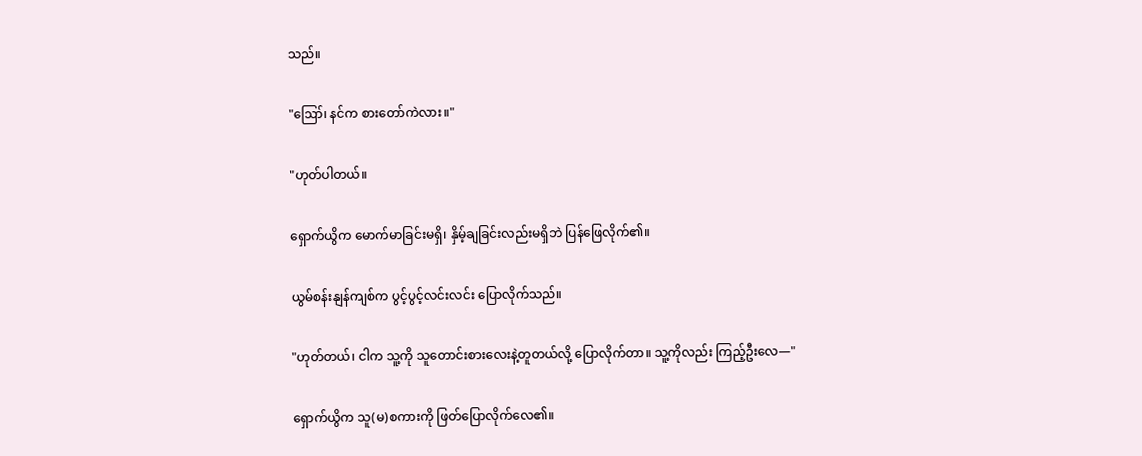သည်။

"ဪ၊ နင်က စားတော်ကဲလား။"

"ဟုတ်ပါတယ်။

ရှောက်ယွိက မောက်မာခြင်းမရှိ၊ နှိမ့်ချခြင်းလည်းမရှိဘဲ ပြန်ဖြေလိုက်၏။

ယွမ်စန်းနျန်ကျစ်က ပွင့်ပွင့်လင်းလင်း ပြောလိုက်သည်။

"ဟုတ်တယ်၊ ငါက သူ့ကို သူတောင်းစားလေးနဲ့တူတယ်လို့ ပြောလိုက်တာ။ သူ့ကိုလည်း ကြည့်ဦးလေ—"

ရှောက်ယွိက သူ(မ)စကားကို ဖြတ်ပြောလိုက်လေ၏။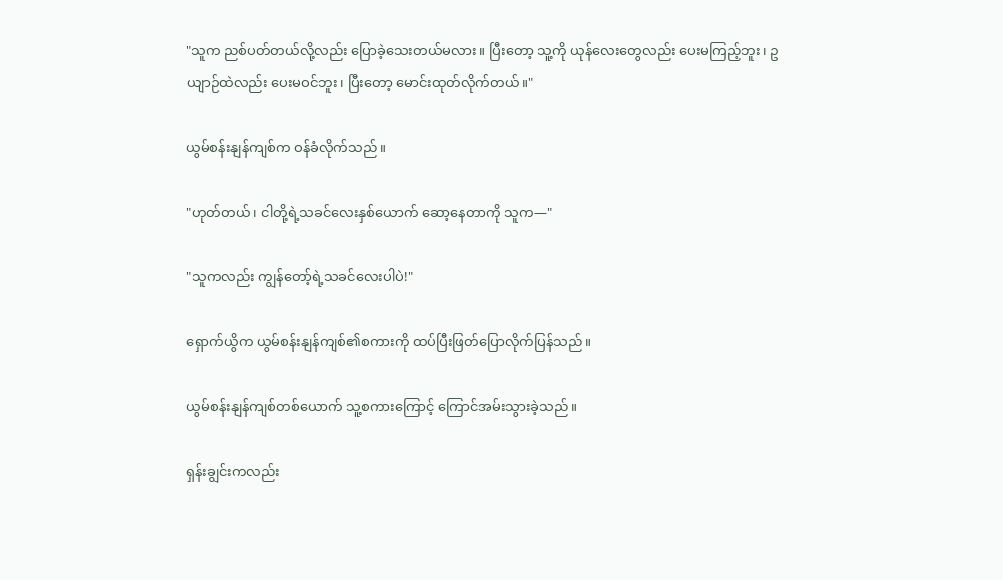"သူက ညစ်ပတ်တယ်လို့လည်း ပြောခဲ့သေးတယ်မလား။ ပြီးတော့ သူ့ကို ယုန်လေးတွေလည်း ပေးမကြည့်ဘူး၊ ဥယျာဉ်ထဲလည်း ပေးမဝင်ဘူး၊ ပြီးတော့ မောင်းထုတ်လိုက်တယ်။"

ယွမ်စန်းနျန်ကျစ်က ဝန်ခံလိုက်သည်။

"ဟုတ်တယ်၊ ငါတို့ရဲ့သခင်လေးနှစ်ယောက် ဆော့နေတာကို သူက—"

"သူကလည်း ကျွန်တော့်ရဲ့သခင်လေးပါပဲ!"

ရှောက်ယွိက ယွမ်စန်းနျန်ကျစ်၏စကားကို ထပ်ပြီးဖြတ်ပြောလိုက်ပြန်သည်။

ယွမ်စန်းနျန်ကျစ်တစ်ယောက် သူ့စကားကြောင့် ကြောင်အမ်းသွားခဲ့သည်။

ရှန်းချွင်းကလည်း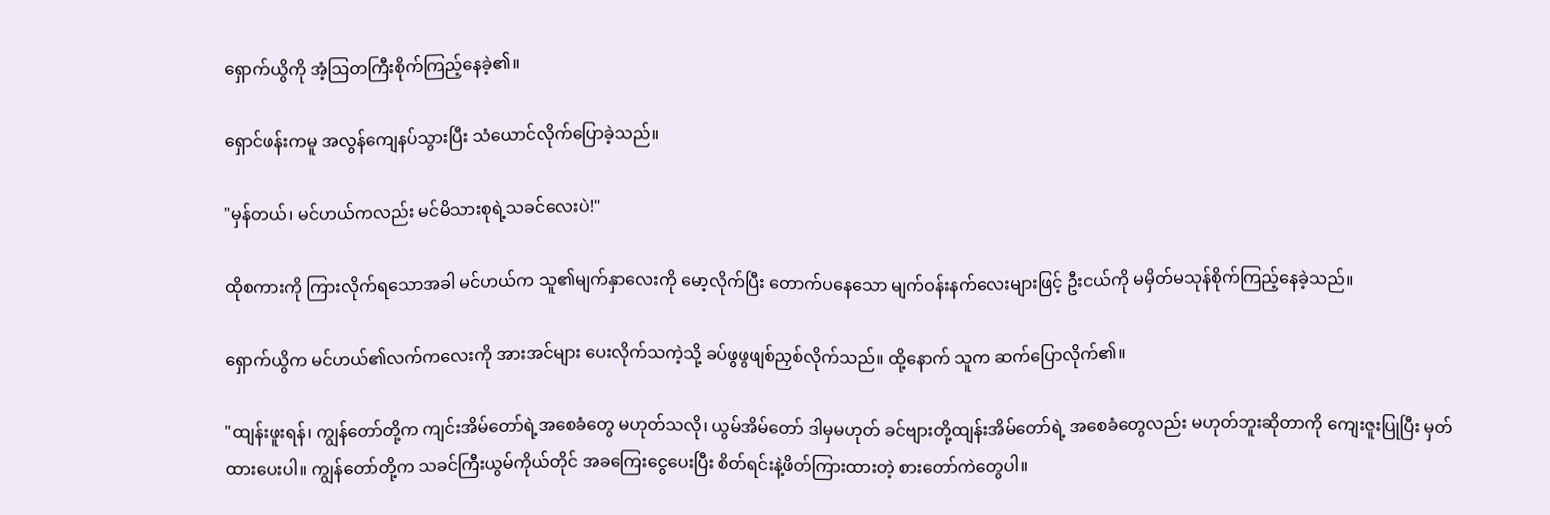ရှောက်ယွိကို အံ့ဩတကြီးစိုက်ကြည့်နေခဲ့၏။

ရှောင်ဖန်းကမူ အလွန်ကျေနပ်သွားပြီး သံယောင်လိုက်ပြောခဲ့သည်။

"မှန်တယ်၊ မင်ဟယ်ကလည်း မင်မိသားစုရဲ့သခင်လေးပဲ!"

ထိုစကားကို ကြားလိုက်ရသောအခါ မင်ဟယ်က သူ၏မျက်နှာလေးကို မော့လိုက်ပြီး တောက်ပနေသော မျက်ဝန်းနက်လေးများဖြင့် ဦးငယ်ကို မမှိတ်မသုန်စိုက်ကြည့်နေခဲ့သည်။

ရှောက်ယွိက မင်ဟယ်၏လက်ကလေးကို အားအင်များ ပေးလိုက်သကဲ့သို့ ခပ်ဖွဖွဖျစ်ညှစ်လိုက်သည်။ ထို့နောက် သူက ဆက်ပြောလိုက်၏။

"ထျန်းဖူးရန်၊ ကျွန်တော်တို့က ကျင်းအိမ်တော်ရဲ့အစေခံတွေ မဟုတ်သလို၊ ယွမ်အိမ်တော် ဒါမှမဟုတ် ခင်ဗျားတို့ထျန်းအိမ်တော်ရဲ့ အစေခံတွေလည်း မဟုတ်ဘူးဆိုတာကို ကျေးဇူးပြုပြီး မှတ်ထားပေးပါ။ ကျွန်တော်တို့က သခင်ကြီးယွမ်ကိုယ်တိုင် အခကြေးငွေပေးပြီး စိတ်ရင်းနဲ့ဖိတ်ကြားထားတဲ့ စားတော်ကဲတွေပါ။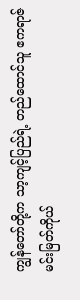ကျွန်တော်တို့က သာ့ကျင့်ပြည်ရဲ့ တည်ထောင်သူ ဧကရာဇ်မင်းမြတ်ကိုယ်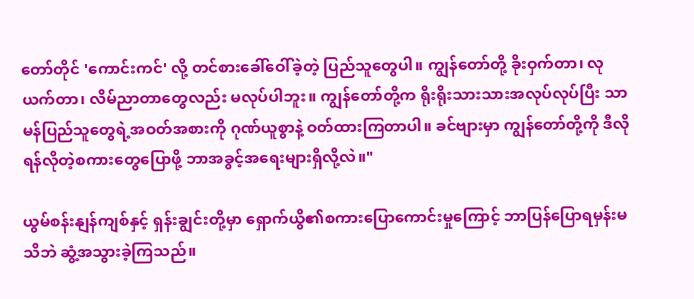တော်တိုင် 'ကောင်းကင်' လို့ တင်စားခေါ်ဝေါ်ခဲ့တဲ့ ပြည်သူတွေပါ။ ကျွန်တော်တို့ ခိုးဝှက်တာ၊ လုယက်တာ၊ လိမ်ညာတာတွေလည်း မလုပ်ပါဘူး။ ကျွန်တော်တို့က ရိုးရိုးသားသားအလုပ်လုပ်ပြီး သာမန်ပြည်သူတွေရဲ့အဝတ်အစားကို ဂုဏ်ယူစွာနဲ့ ဝတ်ထားကြတာပါ။ ခင်ဗျားမှာ ကျွန်တော်တို့ကို ဒီလိုရန်လိုတဲ့စကားတွေပြောဖို့ ဘာအခွင့်အရေးများရှိလို့လဲ။"

ယွမ်စန်းနျန်ကျစ်နှင့် ရှန်းချွင်းတို့မှာ ရှောက်ယွိ၏စကားပြောကောင်းမှုကြောင့် ဘာပြန်ပြောရမှန်းမသိဘဲ ဆွံ့အသွားခဲ့ကြသည်။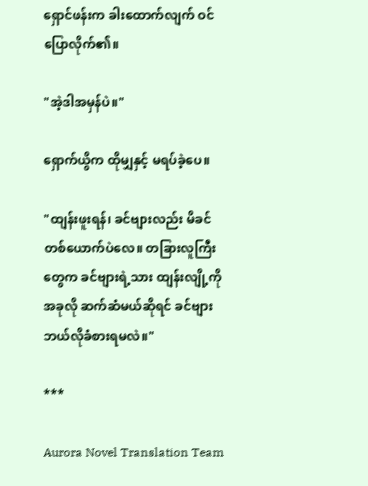ရှောင်ဖန်းက ခါးထောက်လျက် ဝင်ပြောလိုက်၏။

"အဲ့ဒါအမှန်ပဲ။"

ရှောက်ယွိက ထိုမျှနှင့် မရပ်ခဲ့ပေ။

"ထျန်းဖူးရန်၊ ခင်ဗျားလည်း မိခင်တစ်ယောက်ပဲလေ။ တခြားလူကြီးတွေက ခင်ဗျားရဲ့သား ထျန်းလျို့ကို အခုလို ဆက်ဆံမယ်ဆိုရင် ခင်ဗျား ဘယ်လိုခံစားရမလဲ။"

***

Aurora Novel Translation Team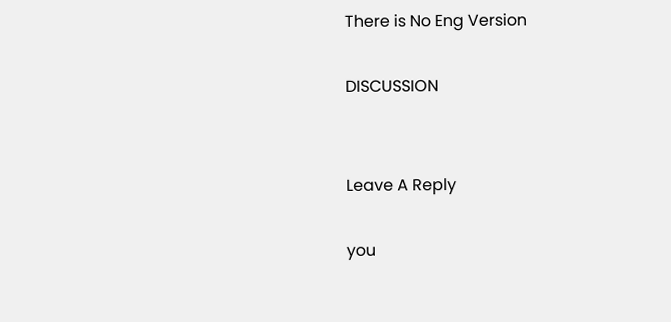There is No Eng Version

DISCUSSION


Leave A Reply

you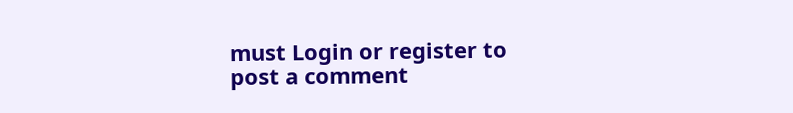must Login or register to post a comment